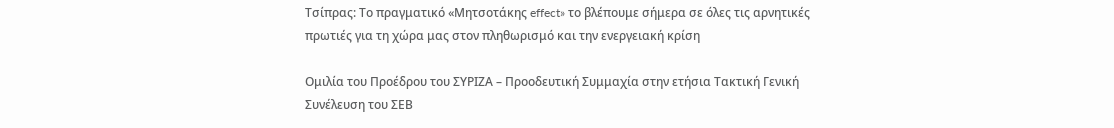Τσίπρας: Το πραγματικό «Μητσοτάκης effect» το βλέπουμε σήμερα σε όλες τις αρνητικές πρωτιές για τη χώρα μας στον πληθωρισμό και την ενεργειακή κρίση

Ομιλία του Προέδρου του ΣΥΡΙΖΑ – Προοδευτική Συμμαχία στην ετήσια Τακτική Γενική Συνέλευση του ΣΕΒ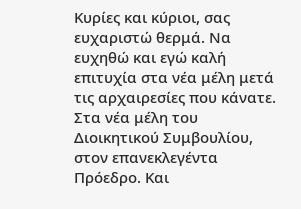Κυρίες και κύριοι, σας ευχαριστώ θερμά. Να ευχηθώ και εγώ καλή επιτυχία στα νέα μέλη μετά τις αρχαιρεσίες που κάνατε. Στα νέα μέλη του Διοικητικού Συμβουλίου, στον επανεκλεγέντα Πρόεδρο. Και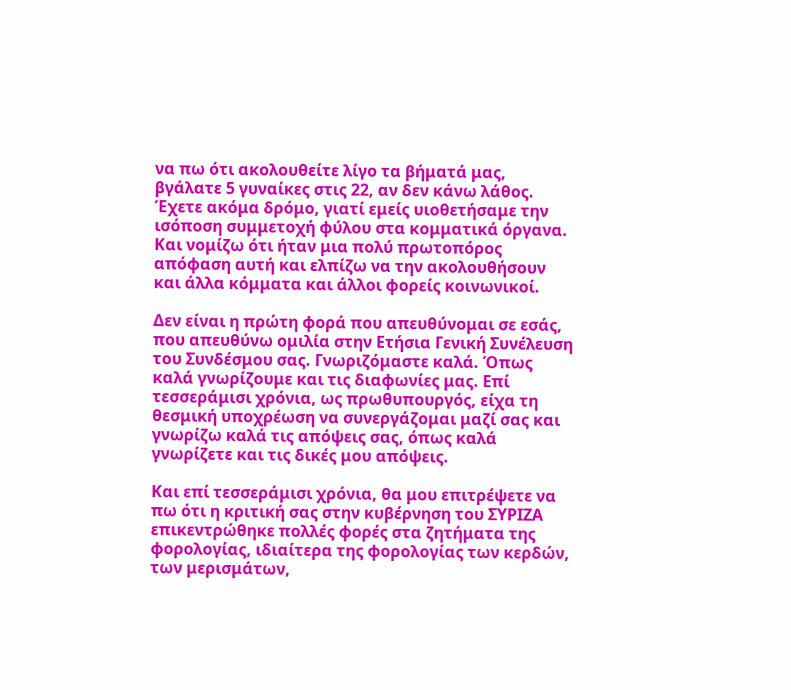να πω ότι ακολουθείτε λίγο τα βήματά μας, βγάλατε 5 γυναίκες στις 22, αν δεν κάνω λάθος. Έχετε ακόμα δρόμο, γιατί εμείς υιοθετήσαμε την ισόποση συμμετοχή φύλου στα κομματικά όργανα. Και νομίζω ότι ήταν μια πολύ πρωτοπόρος απόφαση αυτή και ελπίζω να την ακολουθήσουν και άλλα κόμματα και άλλοι φορείς κοινωνικοί.

Δεν είναι η πρώτη φορά που απευθύνομαι σε εσάς, που απευθύνω ομιλία στην Ετήσια Γενική Συνέλευση του Συνδέσμου σας. Γνωριζόμαστε καλά. Όπως καλά γνωρίζουμε και τις διαφωνίες μας. Επί τεσσεράμισι χρόνια, ως πρωθυπουργός, είχα τη θεσμική υποχρέωση να συνεργάζομαι μαζί σας και γνωρίζω καλά τις απόψεις σας, όπως καλά γνωρίζετε και τις δικές μου απόψεις.

Και επί τεσσεράμισι χρόνια, θα μου επιτρέψετε να πω ότι η κριτική σας στην κυβέρνηση του ΣΥΡΙΖΑ επικεντρώθηκε πολλές φορές στα ζητήματα της φορολογίας, ιδιαίτερα της φορολογίας των κερδών, των μερισμάτων,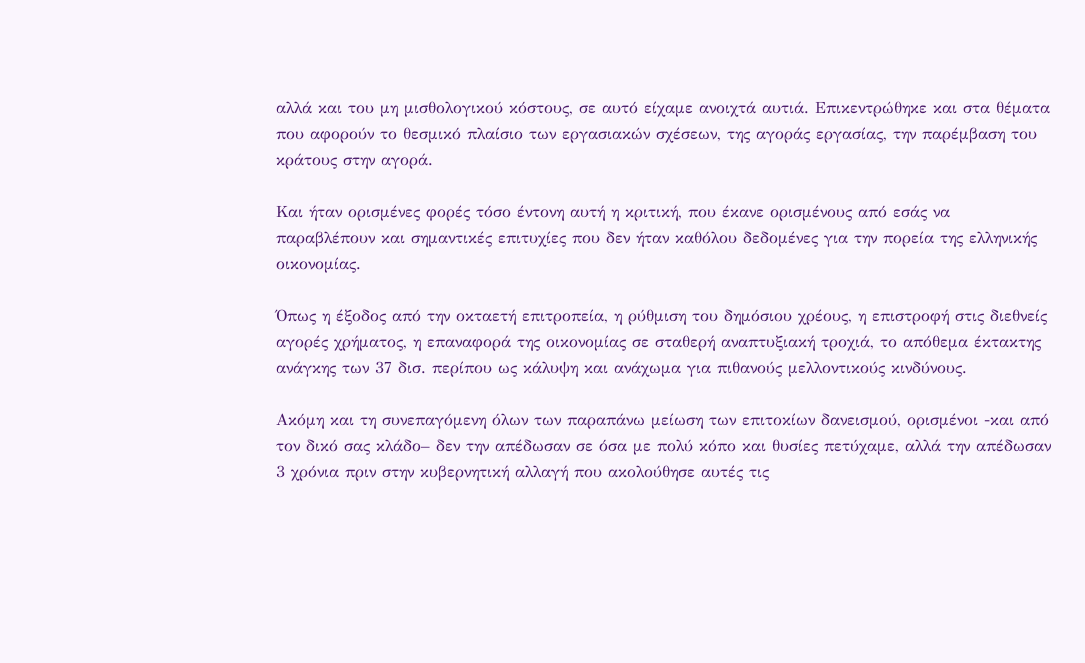αλλά και του μη μισθολογικού κόστους, σε αυτό είχαμε ανοιχτά αυτιά. Επικεντρώθηκε και στα θέματα που αφορούν το θεσμικό πλαίσιο των εργασιακών σχέσεων, της αγοράς εργασίας, την παρέμβαση του κράτους στην αγορά.

Και ήταν ορισμένες φορές τόσο έντονη αυτή η κριτική, που έκανε ορισμένους από εσάς να παραβλέπουν και σημαντικές επιτυχίες που δεν ήταν καθόλου δεδομένες για την πορεία της ελληνικής οικονομίας.

Όπως η έξοδος από την οκταετή επιτροπεία, η ρύθμιση του δημόσιου χρέους, η επιστροφή στις διεθνείς αγορές χρήματος, η επαναφορά της οικονομίας σε σταθερή αναπτυξιακή τροχιά, το απόθεμα έκτακτης ανάγκης των 37 δισ. περίπου ως κάλυψη και ανάχωμα για πιθανούς μελλοντικούς κινδύνους.

Ακόμη και τη συνεπαγόμενη όλων των παραπάνω μείωση των επιτοκίων δανεισμού, ορισμένοι -και από τον δικό σας κλάδο– δεν την απέδωσαν σε όσα με πολύ κόπο και θυσίες πετύχαμε, αλλά την απέδωσαν 3 χρόνια πριν στην κυβερνητική αλλαγή που ακολούθησε αυτές τις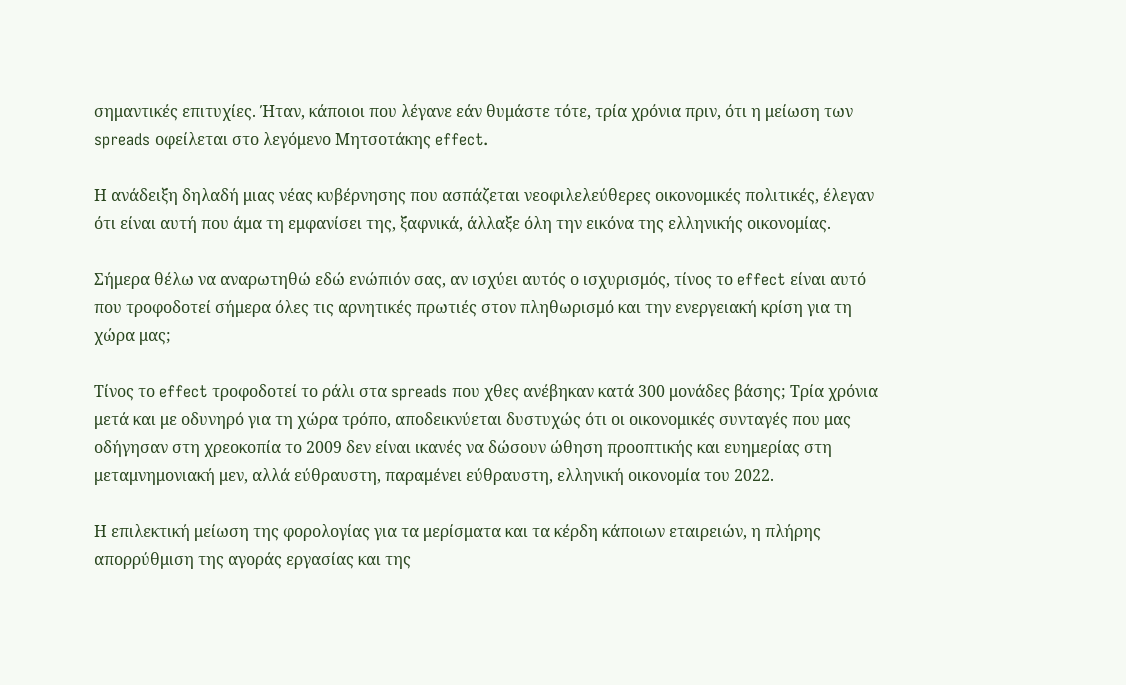σημαντικές επιτυχίες. Ήταν, κάποιοι που λέγανε εάν θυμάστε τότε, τρία χρόνια πριν, ότι η μείωση των spreads οφείλεται στο λεγόμενο Μητσοτάκης effect.

Η ανάδειξη δηλαδή μιας νέας κυβέρνησης που ασπάζεται νεοφιλελεύθερες οικονομικές πολιτικές, έλεγαν ότι είναι αυτή που άμα τη εμφανίσει της, ξαφνικά, άλλαξε όλη την εικόνα της ελληνικής οικονομίας.

Σήμερα θέλω να αναρωτηθώ εδώ ενώπιόν σας, αν ισχύει αυτός ο ισχυρισμός, τίνος το effect είναι αυτό που τροφοδοτεί σήμερα όλες τις αρνητικές πρωτιές στον πληθωρισμό και την ενεργειακή κρίση για τη χώρα μας;

Τίνος το effect τροφοδοτεί το ράλι στα spreads που χθες ανέβηκαν κατά 300 μονάδες βάσης; Τρία χρόνια μετά και με οδυνηρό για τη χώρα τρόπο, αποδεικνύεται δυστυχώς ότι οι οικονομικές συνταγές που μας οδήγησαν στη χρεοκοπία το 2009 δεν είναι ικανές να δώσουν ώθηση προοπτικής και ευημερίας στη μεταμνημονιακή μεν, αλλά εύθραυστη, παραμένει εύθραυστη, ελληνική οικονομία του 2022.

Η επιλεκτική μείωση της φορολογίας για τα μερίσματα και τα κέρδη κάποιων εταιρειών, η πλήρης απορρύθμιση της αγοράς εργασίας και της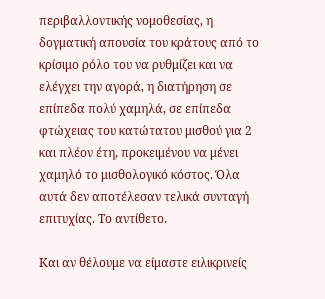περιβαλλοντικής νομοθεσίας, η δογματική απουσία του κράτους από το κρίσιμο ρόλο του να ρυθμίζει και να ελέγχει την αγορά, η διατήρηση σε επίπεδα πολύ χαμηλά, σε επίπεδα φτώχειας του κατώτατου μισθού για 2 και πλέον έτη, προκειμένου να μένει χαμηλό το μισθολογικό κόστος. Όλα αυτά δεν αποτέλεσαν τελικά συνταγή επιτυχίας. Το αντίθετο.

Και αν θέλουμε να είμαστε ειλικρινείς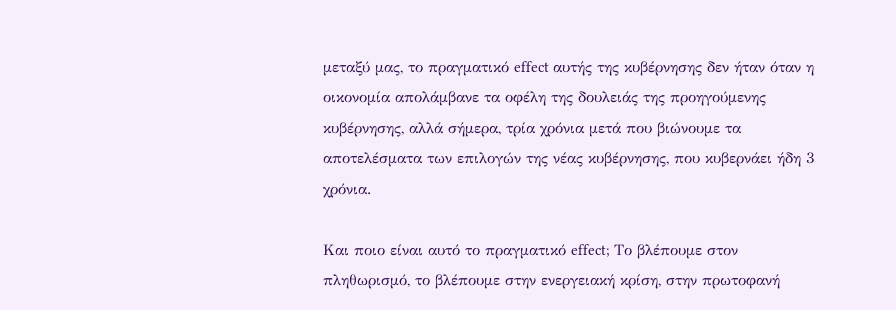μεταξύ μας, το πραγματικό effect αυτής της κυβέρνησης δεν ήταν όταν η οικονομία απολάμβανε τα οφέλη της δουλειάς της προηγούμενης κυβέρνησης, αλλά σήμερα, τρία χρόνια μετά που βιώνουμε τα αποτελέσματα των επιλογών της νέας κυβέρνησης, που κυβερνάει ήδη 3 χρόνια.

Και ποιο είναι αυτό το πραγματικό effect; Το βλέπουμε στον πληθωρισμό, το βλέπουμε στην ενεργειακή κρίση, στην πρωτοφανή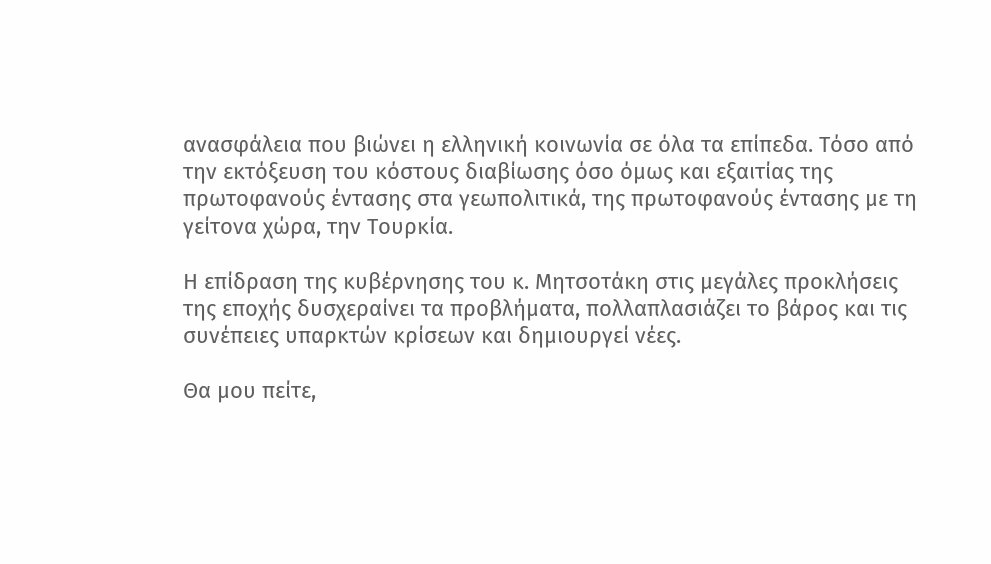ανασφάλεια που βιώνει η ελληνική κοινωνία σε όλα τα επίπεδα. Τόσο από την εκτόξευση του κόστους διαβίωσης όσο όμως και εξαιτίας της πρωτοφανούς έντασης στα γεωπολιτικά, της πρωτοφανούς έντασης με τη γείτονα χώρα, την Τουρκία.

Η επίδραση της κυβέρνησης του κ. Μητσοτάκη στις μεγάλες προκλήσεις της εποχής δυσχεραίνει τα προβλήματα, πολλαπλασιάζει το βάρος και τις συνέπειες υπαρκτών κρίσεων και δημιουργεί νέες.

Θα μου πείτε,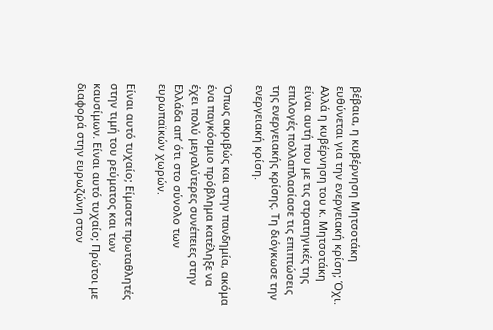βέβαια, η κυβέρνηση Μητσοτάκη ευθύνεται για την ενεργειακή κρίση; Όχι. Αλλά η κυβέρνηση του κ. Μητσοτάκη είναι αυτή που με τις στρατηγικές της επιλογές πολλαπλασίασε τις επιπτώσεις της ενεργειακής κρίσης. Τη διόγκωσε την ενεργειακή κρίση.

Όπως ακριβώς και στην πανδημία, ακόμα ένα παγκόσμιο πρόβλημα κατέληξε να έχει πολύ μεγαλύτερες συνέπειες στην Ελλάδα απ’ ότι στο σύνολο των ευρωπαϊκών χωρών.

Είναι αυτό τυχαίο; Είμαστε πρωταθλητές στην τιμή του ρεύματος και των καυσίμων. Είναι αυτό τυχαίο; Πρώτοι με διαφορά στην ευρωζώνη στον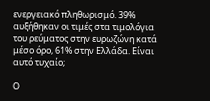ενεργειακό πληθωρισμό. 39% αυξήθηκαν οι τιμές στα τιμολόγια του ρεύματος στην ευρωζώνη κατά μέσο όρο, 61% στην Ελλάδα. Είναι αυτό τυχαίο;

Ο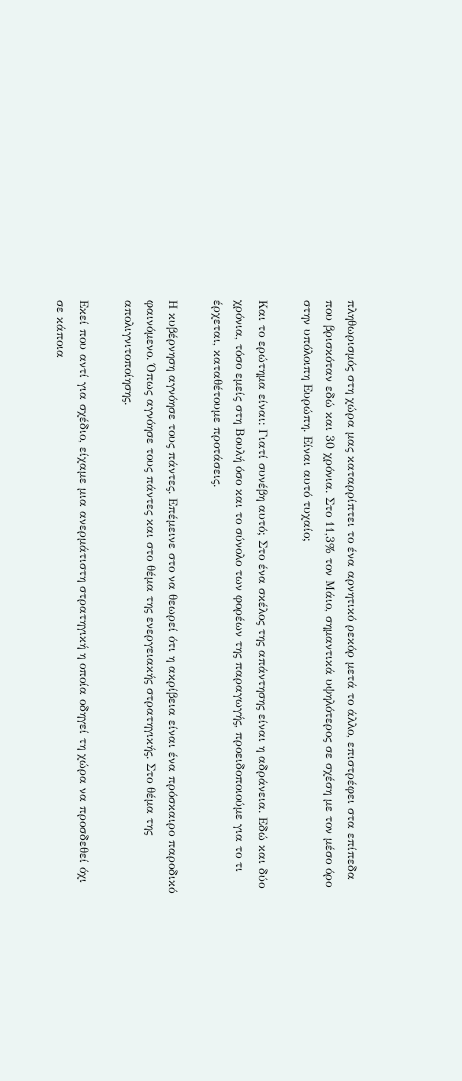πληθωρισμός στη χώρα μας καταρρίπτει το ένα αρνητικό ρεκόρ μετά το άλλο, επιστρέφει στα επίπεδα που βρισκόταν εδώ και 30 χρόνια. Στο 11,3% τον Μάιο, σημαντικά υψηλότερος σε σχέση με τον μέσο όρο στην υπόλοιπη Ευρώπη. Είναι αυτό τυχαίο;

Και το ερώτημα είναι: Γιατί συνέβη αυτό; Στο ένα σκέλος της απάντησης είναι η αδράνεια. Εδώ και δύο χρόνια, τόσο εμείς στη Βουλή όσο και το σύνολο των φορέων της παραγωγής, προειδοποιούμε για το τι έρχεται, καταθέτουμε προτάσεις.

Η κυβέρνηση αγνόησε τους πάντες. Επέμεινε στο να θεωρεί ότι η ακρίβεια είναι ένα πρόσκαιρο παροδικό φαινόμενο. Όπως αγνόησε τους πάντες και στο θέμα της ενεργειακής στρατηγικής. Στο θέμα της απολιγνιτοποίησης.

Εκεί που αντί για σχέδιο, είχαμε μια ανερμάτιστη στρατηγική η οποία οδηγεί τη χώρα να προσδεθεί όχι σε κάποια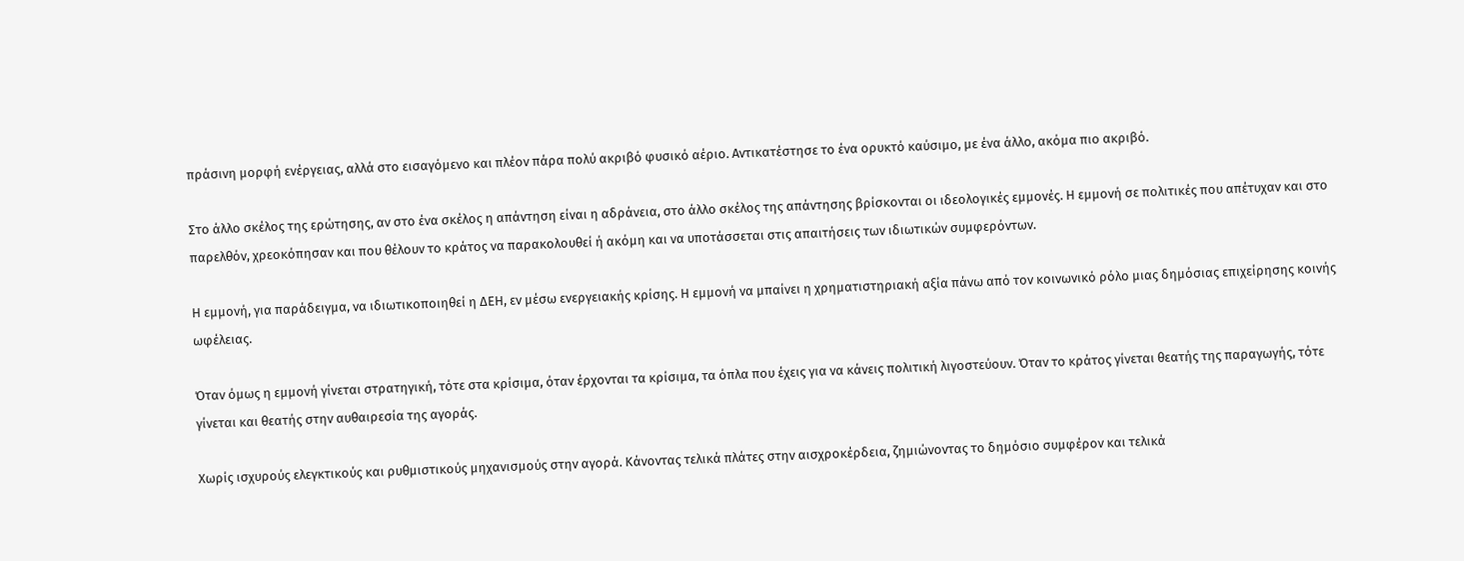πράσινη μορφή ενέργειας, αλλά στο εισαγόμενο και πλέον πάρα πολύ ακριβό φυσικό αέριο. Αντικατέστησε το ένα ορυκτό καύσιμο, με ένα άλλο, ακόμα πιο ακριβό.

Στο άλλο σκέλος της ερώτησης, αν στο ένα σκέλος η απάντηση είναι η αδράνεια, στο άλλο σκέλος της απάντησης βρίσκονται οι ιδεολογικές εμμονές. Η εμμονή σε πολιτικές που απέτυχαν και στο παρελθόν, χρεοκόπησαν και που θέλουν το κράτος να παρακολουθεί ή ακόμη και να υποτάσσεται στις απαιτήσεις των ιδιωτικών συμφερόντων.

Η εμμονή, για παράδειγμα, να ιδιωτικοποιηθεί η ΔΕΗ, εν μέσω ενεργειακής κρίσης. Η εμμονή να μπαίνει η χρηματιστηριακή αξία πάνω από τον κοινωνικό ρόλο μιας δημόσιας επιχείρησης κοινής ωφέλειας.

Όταν όμως η εμμονή γίνεται στρατηγική, τότε στα κρίσιμα, όταν έρχονται τα κρίσιμα, τα όπλα που έχεις για να κάνεις πολιτική λιγοστεύουν. Όταν το κράτος γίνεται θεατής της παραγωγής, τότε γίνεται και θεατής στην αυθαιρεσία της αγοράς.

Χωρίς ισχυρούς ελεγκτικούς και ρυθμιστικούς μηχανισμούς στην αγορά. Κάνοντας τελικά πλάτες στην αισχροκέρδεια, ζημιώνοντας το δημόσιο συμφέρον και τελικά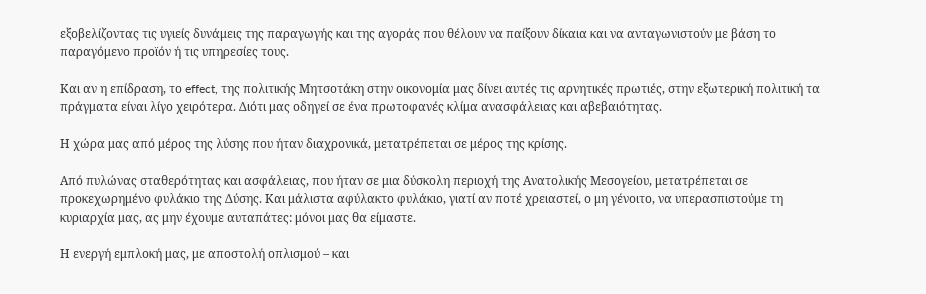εξοβελίζοντας τις υγιείς δυνάμεις της παραγωγής και της αγοράς που θέλουν να παίξουν δίκαια και να ανταγωνιστούν με βάση το παραγόμενο προϊόν ή τις υπηρεσίες τους.

Και αν η επίδραση, το effect, της πολιτικής Μητσοτάκη στην οικονομία μας δίνει αυτές τις αρνητικές πρωτιές, στην εξωτερική πολιτική τα πράγματα είναι λίγο χειρότερα. Διότι μας οδηγεί σε ένα πρωτοφανές κλίμα ανασφάλειας και αβεβαιότητας.

Η χώρα μας από μέρος της λύσης που ήταν διαχρονικά, μετατρέπεται σε μέρος της κρίσης.

Από πυλώνας σταθερότητας και ασφάλειας, που ήταν σε μια δύσκολη περιοχή της Ανατολικής Μεσογείου, μετατρέπεται σε προκεχωρημένο φυλάκιο της Δύσης. Και μάλιστα αφύλακτο φυλάκιο, γιατί αν ποτέ χρειαστεί, ο μη γένοιτο, να υπερασπιστούμε τη κυριαρχία μας, ας μην έχουμε αυταπάτες: μόνοι μας θα είμαστε.

Η ενεργή εμπλοκή μας, με αποστολή οπλισμού – και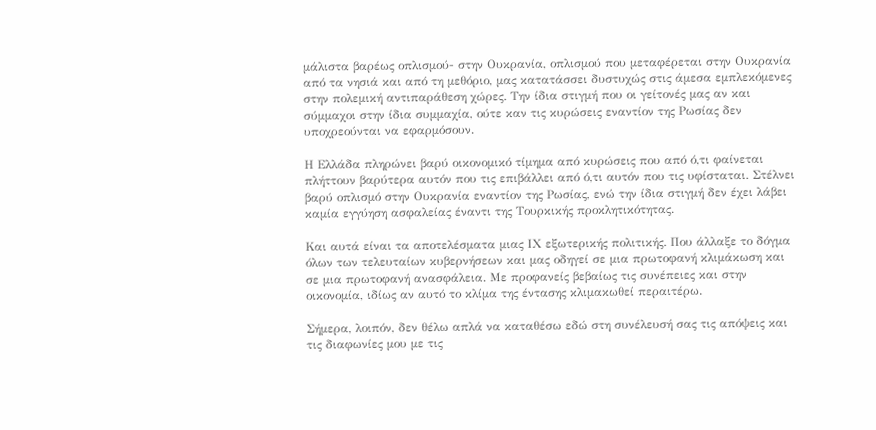μάλιστα βαρέως οπλισμού- στην Ουκρανία, οπλισμού που μεταφέρεται στην Ουκρανία από τα νησιά και από τη μεθόριο, μας κατατάσσει δυστυχώς στις άμεσα εμπλεκόμενες στην πολεμική αντιπαράθεση χώρες. Την ίδια στιγμή που οι γείτονές μας αν και σύμμαχοι στην ίδια συμμαχία, ούτε καν τις κυρώσεις εναντίον της Ρωσίας δεν υποχρεούνται να εφαρμόσουν.

Η Ελλάδα πληρώνει βαρύ οικονομικό τίμημα από κυρώσεις που από ό,τι φαίνεται πλήττουν βαρύτερα αυτόν που τις επιβάλλει από ό,τι αυτόν που τις υφίσταται. Στέλνει βαρύ οπλισμό στην Ουκρανία εναντίον της Ρωσίας, ενώ την ίδια στιγμή δεν έχει λάβει καμία εγγύηση ασφαλείας έναντι της Τουρκικής προκλητικότητας.

Και αυτά είναι τα αποτελέσματα μιας ΙΧ εξωτερικής πολιτικής. Που άλλαξε το δόγμα όλων των τελευταίων κυβερνήσεων και μας οδηγεί σε μια πρωτοφανή κλιμάκωση και σε μια πρωτοφανή ανασφάλεια. Με προφανείς βεβαίως τις συνέπειες και στην οικονομία, ιδίως αν αυτό το κλίμα της έντασης κλιμακωθεί περαιτέρω.

Σήμερα, λοιπόν, δεν θέλω απλά να καταθέσω εδώ στη συνέλευσή σας τις απόψεις και τις διαφωνίες μου με τις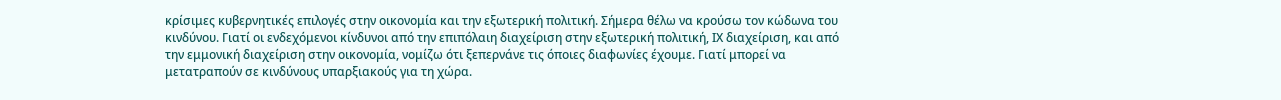κρίσιμες κυβερνητικές επιλογές στην οικονομία και την εξωτερική πολιτική. Σήμερα θέλω να κρούσω τον κώδωνα του κινδύνου. Γιατί οι ενδεχόμενοι κίνδυνοι από την επιπόλαιη διαχείριση στην εξωτερική πολιτική, ΙΧ διαχείριση, και από την εμμονική διαχείριση στην οικονομία, νομίζω ότι ξεπερνάνε τις όποιες διαφωνίες έχουμε. Γιατί μπορεί να μετατραπούν σε κινδύνους υπαρξιακούς για τη χώρα.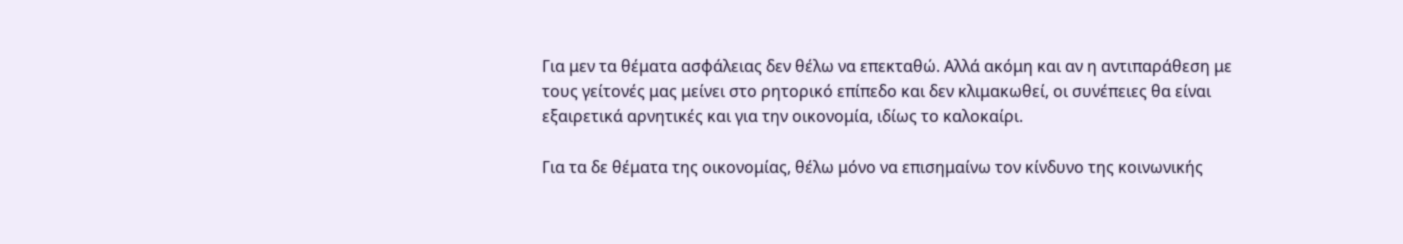Για μεν τα θέματα ασφάλειας δεν θέλω να επεκταθώ. Αλλά ακόμη και αν η αντιπαράθεση με τους γείτονές μας μείνει στο ρητορικό επίπεδο και δεν κλιμακωθεί, οι συνέπειες θα είναι εξαιρετικά αρνητικές και για την οικονομία, ιδίως το καλοκαίρι.

Για τα δε θέματα της οικονομίας, θέλω μόνο να επισημαίνω τον κίνδυνο της κοινωνικής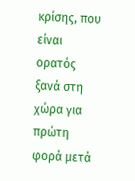κρίσης, που είναι ορατός ξανά στη χώρα για πρώτη φορά μετά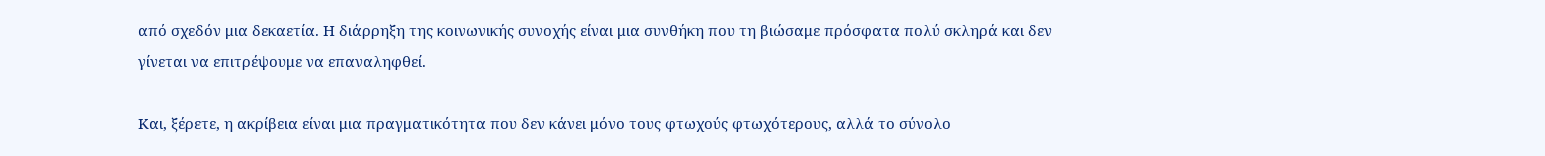από σχεδόν μια δεκαετία. Η διάρρηξη της κοινωνικής συνοχής είναι μια συνθήκη που τη βιώσαμε πρόσφατα πολύ σκληρά και δεν γίνεται να επιτρέψουμε να επαναληφθεί.

Και, ξέρετε, η ακρίβεια είναι μια πραγματικότητα που δεν κάνει μόνο τους φτωχούς φτωχότερους, αλλά το σύνολο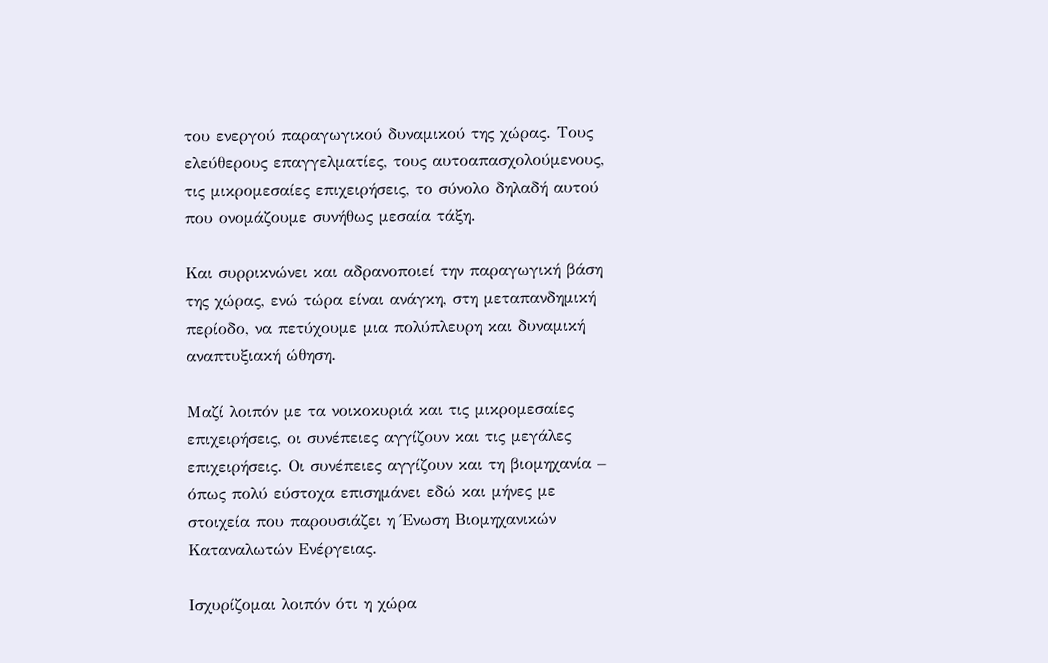του ενεργού παραγωγικού δυναμικού της χώρας. Τους ελεύθερους επαγγελματίες, τους αυτοαπασχολούμενους, τις μικρομεσαίες επιχειρήσεις, το σύνολο δηλαδή αυτού που ονομάζουμε συνήθως μεσαία τάξη.

Και συρρικνώνει και αδρανοποιεί την παραγωγική βάση της χώρας, ενώ τώρα είναι ανάγκη, στη μεταπανδημική περίοδο, να πετύχουμε μια πολύπλευρη και δυναμική αναπτυξιακή ώθηση.

Μαζί λοιπόν με τα νοικοκυριά και τις μικρομεσαίες επιχειρήσεις, οι συνέπειες αγγίζουν και τις μεγάλες επιχειρήσεις. Οι συνέπειες αγγίζουν και τη βιομηχανία – όπως πολύ εύστοχα επισημάνει εδώ και μήνες με στοιχεία που παρουσιάζει η Ένωση Βιομηχανικών Καταναλωτών Ενέργειας.

Ισχυρίζομαι λοιπόν ότι η χώρα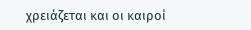χρειάζεται και οι καιροί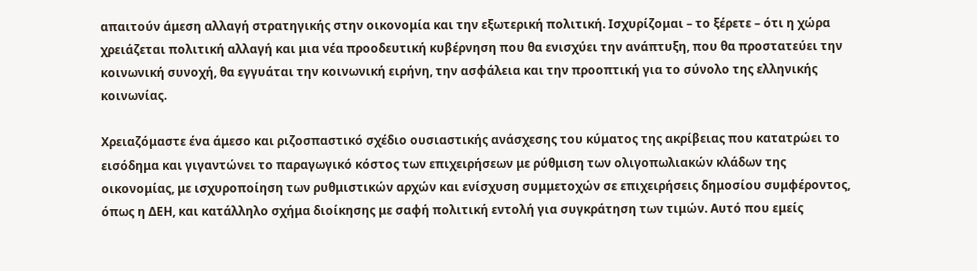απαιτούν άμεση αλλαγή στρατηγικής στην οικονομία και την εξωτερική πολιτική. Ισχυρίζομαι – το ξέρετε – ότι η χώρα χρειάζεται πολιτική αλλαγή και μια νέα προοδευτική κυβέρνηση που θα ενισχύει την ανάπτυξη, που θα προστατεύει την κοινωνική συνοχή, θα εγγυάται την κοινωνική ειρήνη, την ασφάλεια και την προοπτική για το σύνολο της ελληνικής κοινωνίας.

Χρειαζόμαστε ένα άμεσο και ριζοσπαστικό σχέδιο ουσιαστικής ανάσχεσης του κύματος της ακρίβειας που κατατρώει το εισόδημα και γιγαντώνει το παραγωγικό κόστος των επιχειρήσεων με ρύθμιση των ολιγοπωλιακών κλάδων της οικονομίας, με ισχυροποίηση των ρυθμιστικών αρχών και ενίσχυση συμμετοχών σε επιχειρήσεις δημοσίου συμφέροντος, όπως η ΔΕΗ, και κατάλληλο σχήμα διοίκησης με σαφή πολιτική εντολή για συγκράτηση των τιμών. Αυτό που εμείς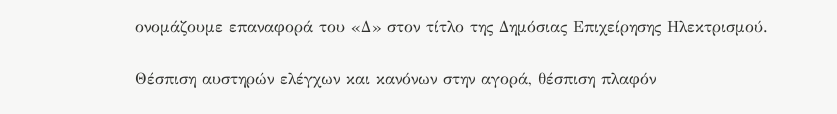ονομάζουμε επαναφορά του «Δ» στον τίτλο της Δημόσιας Επιχείρησης Ηλεκτρισμού.

Θέσπιση αυστηρών ελέγχων και κανόνων στην αγορά, θέσπιση πλαφόν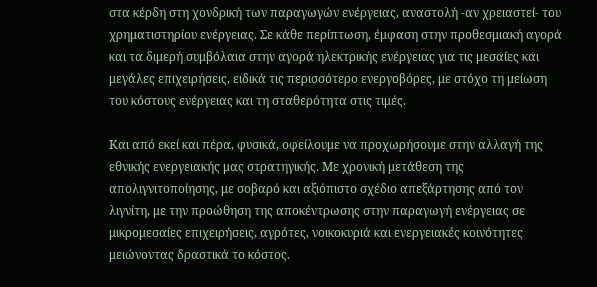στα κέρδη στη χονδρική των παραγωγών ενέργειας, αναστολή -αν χρειαστεί- του χρηματιστηρίου ενέργειας. Σε κάθε περίπτωση, έμφαση στην προθεσμιακή αγορά και τα διμερή συμβόλαια στην αγορά ηλεκτρικής ενέργειας για τις μεσαίες και μεγάλες επιχειρήσεις, ειδικά τις περισσότερο ενεργοβόρες, με στόχο τη μείωση του κόστους ενέργειας και τη σταθερότητα στις τιμές.

Και από εκεί και πέρα, φυσικά, οφείλουμε να προχωρήσουμε στην αλλαγή της εθνικής ενεργειακής μας στρατηγικής. Με χρονική μετάθεση της απολιγνιτοποίησης, με σοβαρό και αξιόπιστο σχέδιο απεξάρτησης από τον λιγνίτη, με την προώθηση της αποκέντρωσης στην παραγωγή ενέργειας σε μικρομεσαίες επιχειρήσεις, αγρότες, νοικοκυριά και ενεργειακές κοινότητες μειώνοντας δραστικά το κόστος.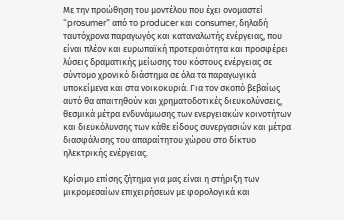Με την προώθηση του μοντέλου που έχει ονομαστεί “prosumer” από το producer και consumer, δηλαδή ταυτόχρονα παραγωγός και καταναλωτής ενέργειας, που είναι πλέον και ευρωπαϊκή προτεραιότητα και προσφέρει λύσεις δραματικής μείωσης του κόστους ενέργειας σε σύντομο χρονικό διάστημα σε όλα τα παραγωγικά υποκείμενα και στα νοικοκυριά. Για τον σκοπό βεβαίως αυτό θα απαιτηθούν και χρηματοδοτικές διευκολύνσεις, θεσμικά μέτρα ενδυνάμωσης των ενεργειακών κοινοτήτων και διευκόλυνσης των κάθε είδους συνεργασιών και μέτρα διασφάλισης του απαραίτητου χώρου στο δίκτυο ηλεκτρικής ενέργειας.

Κρίσιμο επίσης ζήτημα για μας είναι η στήριξη των μικρομεσαίων επιχειρήσεων με φορολογικά και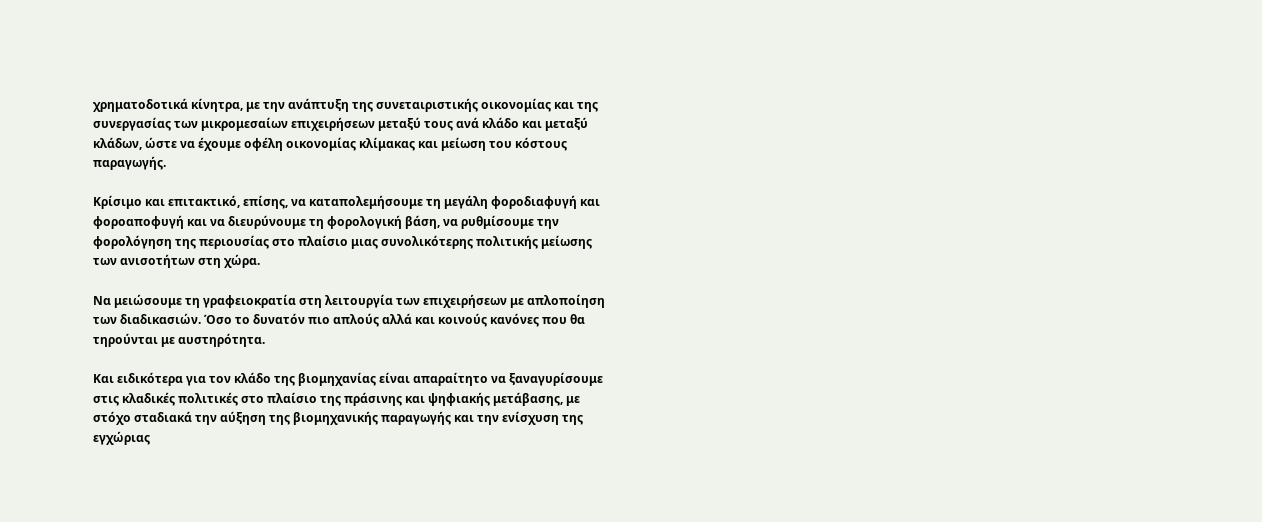χρηματοδοτικά κίνητρα, με την ανάπτυξη της συνεταιριστικής οικονομίας και της συνεργασίας των μικρομεσαίων επιχειρήσεων μεταξύ τους ανά κλάδο και μεταξύ κλάδων, ώστε να έχουμε οφέλη οικονομίας κλίμακας και μείωση του κόστους παραγωγής.

Κρίσιμο και επιτακτικό, επίσης, να καταπολεμήσουμε τη μεγάλη φοροδιαφυγή και φοροαποφυγή και να διευρύνουμε τη φορολογική βάση, να ρυθμίσουμε την φορολόγηση της περιουσίας στο πλαίσιο μιας συνολικότερης πολιτικής μείωσης των ανισοτήτων στη χώρα.

Να μειώσουμε τη γραφειοκρατία στη λειτουργία των επιχειρήσεων με απλοποίηση των διαδικασιών. Όσο το δυνατόν πιο απλούς αλλά και κοινούς κανόνες που θα τηρούνται με αυστηρότητα.

Και ειδικότερα για τον κλάδο της βιομηχανίας είναι απαραίτητο να ξαναγυρίσουμε στις κλαδικές πολιτικές στο πλαίσιο της πράσινης και ψηφιακής μετάβασης, με στόχο σταδιακά την αύξηση της βιομηχανικής παραγωγής και την ενίσχυση της εγχώριας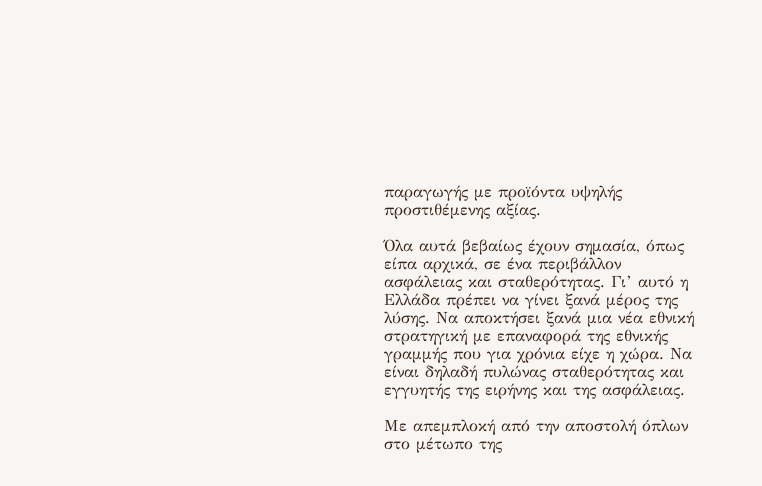παραγωγής με προϊόντα υψηλής προστιθέμενης αξίας.

Όλα αυτά βεβαίως έχουν σημασία, όπως είπα αρχικά, σε ένα περιβάλλον ασφάλειας και σταθερότητας. Γι’ αυτό η Ελλάδα πρέπει να γίνει ξανά μέρος της λύσης. Να αποκτήσει ξανά μια νέα εθνική στρατηγική με επαναφορά της εθνικής γραμμής που για χρόνια είχε η χώρα. Να είναι δηλαδή πυλώνας σταθερότητας και εγγυητής της ειρήνης και της ασφάλειας.

Με απεμπλοκή από την αποστολή όπλων στο μέτωπο της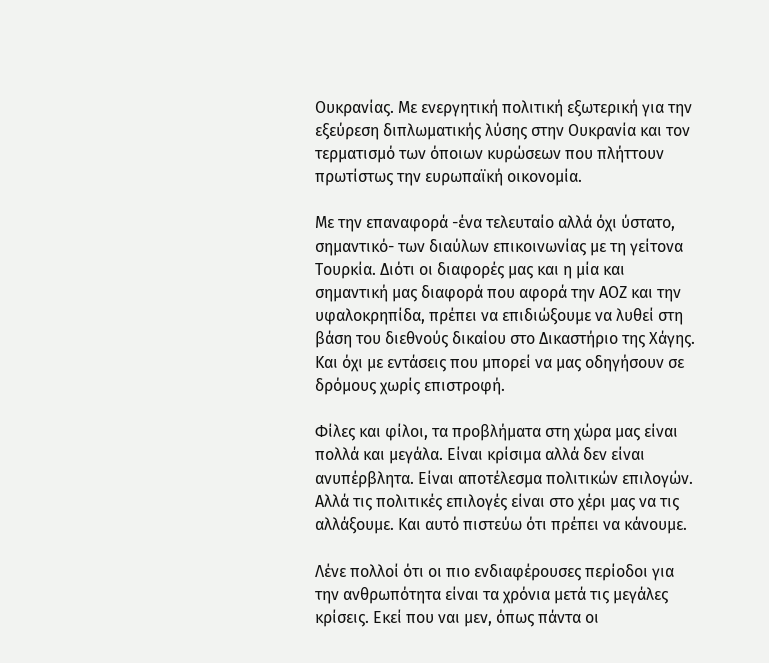Ουκρανίας. Με ενεργητική πολιτική εξωτερική για την εξεύρεση διπλωματικής λύσης στην Ουκρανία και τον τερματισμό των όποιων κυρώσεων που πλήττουν πρωτίστως την ευρωπαϊκή οικονομία.

Με την επαναφορά -ένα τελευταίο αλλά όχι ύστατο, σημαντικό- των διαύλων επικοινωνίας με τη γείτονα Τουρκία. Διότι οι διαφορές μας και η μία και σημαντική μας διαφορά που αφορά την ΑΟΖ και την υφαλοκρηπίδα, πρέπει να επιδιώξουμε να λυθεί στη βάση του διεθνούς δικαίου στο Δικαστήριο της Χάγης. Και όχι με εντάσεις που μπορεί να μας οδηγήσουν σε δρόμους χωρίς επιστροφή.

Φίλες και φίλοι, τα προβλήματα στη χώρα μας είναι πολλά και μεγάλα. Είναι κρίσιμα αλλά δεν είναι ανυπέρβλητα. Είναι αποτέλεσμα πολιτικών επιλογών. Αλλά τις πολιτικές επιλογές είναι στο χέρι μας να τις αλλάξουμε. Και αυτό πιστεύω ότι πρέπει να κάνουμε.

Λένε πολλοί ότι οι πιο ενδιαφέρουσες περίοδοι για την ανθρωπότητα είναι τα χρόνια μετά τις μεγάλες κρίσεις. Εκεί που ναι μεν, όπως πάντα οι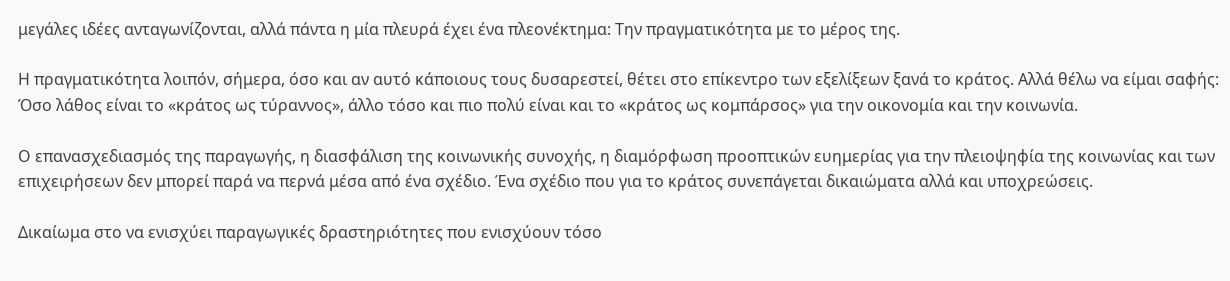μεγάλες ιδέες ανταγωνίζονται, αλλά πάντα η μία πλευρά έχει ένα πλεονέκτημα: Την πραγματικότητα με το μέρος της.

Η πραγματικότητα λοιπόν, σήμερα, όσο και αν αυτό κάποιους τους δυσαρεστεί, θέτει στο επίκεντρο των εξελίξεων ξανά το κράτος. Αλλά θέλω να είμαι σαφής: Όσο λάθος είναι το «κράτος ως τύραννος», άλλο τόσο και πιο πολύ είναι και το «κράτος ως κομπάρσος» για την οικονομία και την κοινωνία.

Ο επανασχεδιασμός της παραγωγής, η διασφάλιση της κοινωνικής συνοχής, η διαμόρφωση προοπτικών ευημερίας για την πλειοψηφία της κοινωνίας και των επιχειρήσεων δεν μπορεί παρά να περνά μέσα από ένα σχέδιο. Ένα σχέδιο που για το κράτος συνεπάγεται δικαιώματα αλλά και υποχρεώσεις.

Δικαίωμα στο να ενισχύει παραγωγικές δραστηριότητες που ενισχύουν τόσο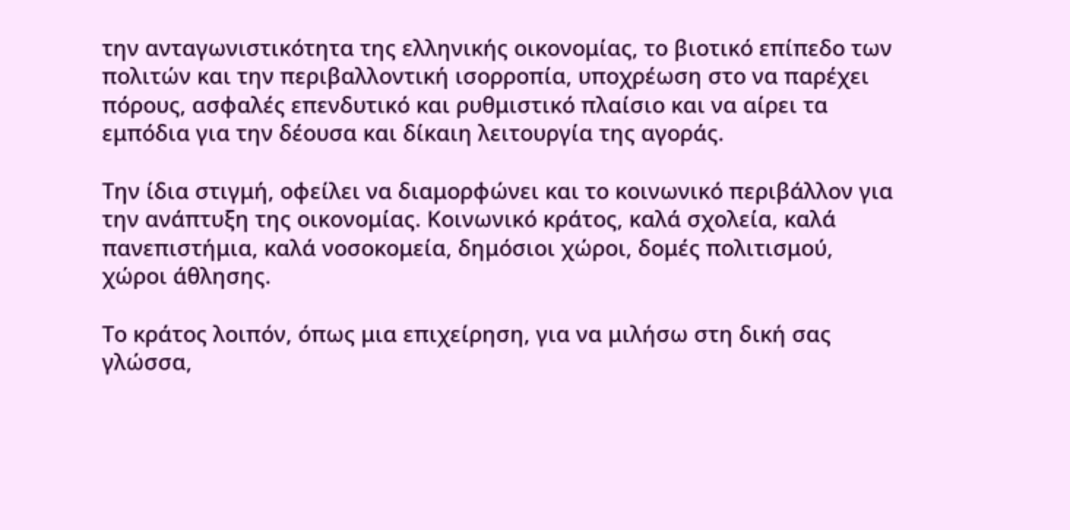την ανταγωνιστικότητα της ελληνικής οικονομίας, το βιοτικό επίπεδο των πολιτών και την περιβαλλοντική ισορροπία, υποχρέωση στο να παρέχει πόρους, ασφαλές επενδυτικό και ρυθμιστικό πλαίσιο και να αίρει τα εμπόδια για την δέουσα και δίκαιη λειτουργία της αγοράς.

Την ίδια στιγμή, οφείλει να διαμορφώνει και το κοινωνικό περιβάλλον για την ανάπτυξη της οικονομίας. Κοινωνικό κράτος, καλά σχολεία, καλά πανεπιστήμια, καλά νοσοκομεία, δημόσιοι χώροι, δομές πολιτισμού, χώροι άθλησης.

Το κράτος λοιπόν, όπως μια επιχείρηση, για να μιλήσω στη δική σας γλώσσα,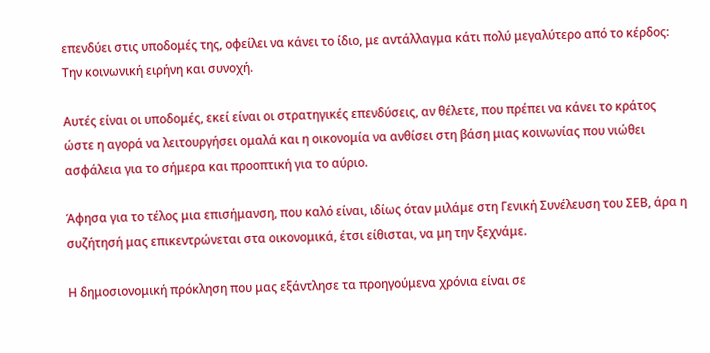επενδύει στις υποδομές της, οφείλει να κάνει το ίδιο, με αντάλλαγμα κάτι πολύ μεγαλύτερο από το κέρδος: Την κοινωνική ειρήνη και συνοχή.

Αυτές είναι οι υποδομές, εκεί είναι οι στρατηγικές επενδύσεις, αν θέλετε, που πρέπει να κάνει το κράτος ώστε η αγορά να λειτουργήσει ομαλά και η οικονομία να ανθίσει στη βάση μιας κοινωνίας που νιώθει ασφάλεια για το σήμερα και προοπτική για το αύριο.

Άφησα για το τέλος μια επισήμανση, που καλό είναι, ιδίως όταν μιλάμε στη Γενική Συνέλευση του ΣΕΒ, άρα η συζήτησή μας επικεντρώνεται στα οικονομικά, έτσι είθισται, να μη την ξεχνάμε.

Η δημοσιονομική πρόκληση που μας εξάντλησε τα προηγούμενα χρόνια είναι σε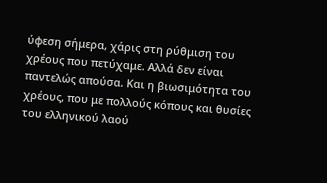ύφεση σήμερα, χάρις στη ρύθμιση του χρέους που πετύχαμε. Αλλά δεν είναι παντελώς απούσα. Και η βιωσιμότητα του χρέους, που με πολλούς κόπους και θυσίες του ελληνικού λαού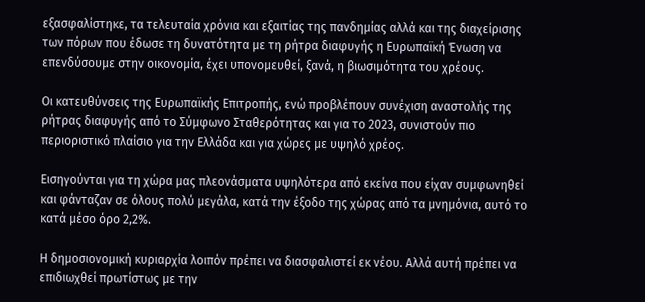εξασφαλίστηκε, τα τελευταία χρόνια και εξαιτίας της πανδημίας αλλά και της διαχείρισης των πόρων που έδωσε τη δυνατότητα με τη ρήτρα διαφυγής η Ευρωπαϊκή Ένωση να επενδύσουμε στην οικονομία, έχει υπονομευθεί, ξανά, η βιωσιμότητα του χρέους.

Οι κατευθύνσεις της Ευρωπαϊκής Επιτροπής, ενώ προβλέπουν συνέχιση αναστολής της ρήτρας διαφυγής από το Σύμφωνο Σταθερότητας και για το 2023, συνιστούν πιο περιοριστικό πλαίσιο για την Ελλάδα και για χώρες με υψηλό χρέος.

Εισηγούνται για τη χώρα μας πλεονάσματα υψηλότερα από εκείνα που είχαν συμφωνηθεί και φάνταζαν σε όλους πολύ μεγάλα, κατά την έξοδο της χώρας από τα μνημόνια, αυτό το κατά μέσο όρο 2,2%.

Η δημοσιονομική κυριαρχία λοιπόν πρέπει να διασφαλιστεί εκ νέου. Αλλά αυτή πρέπει να επιδιωχθεί πρωτίστως με την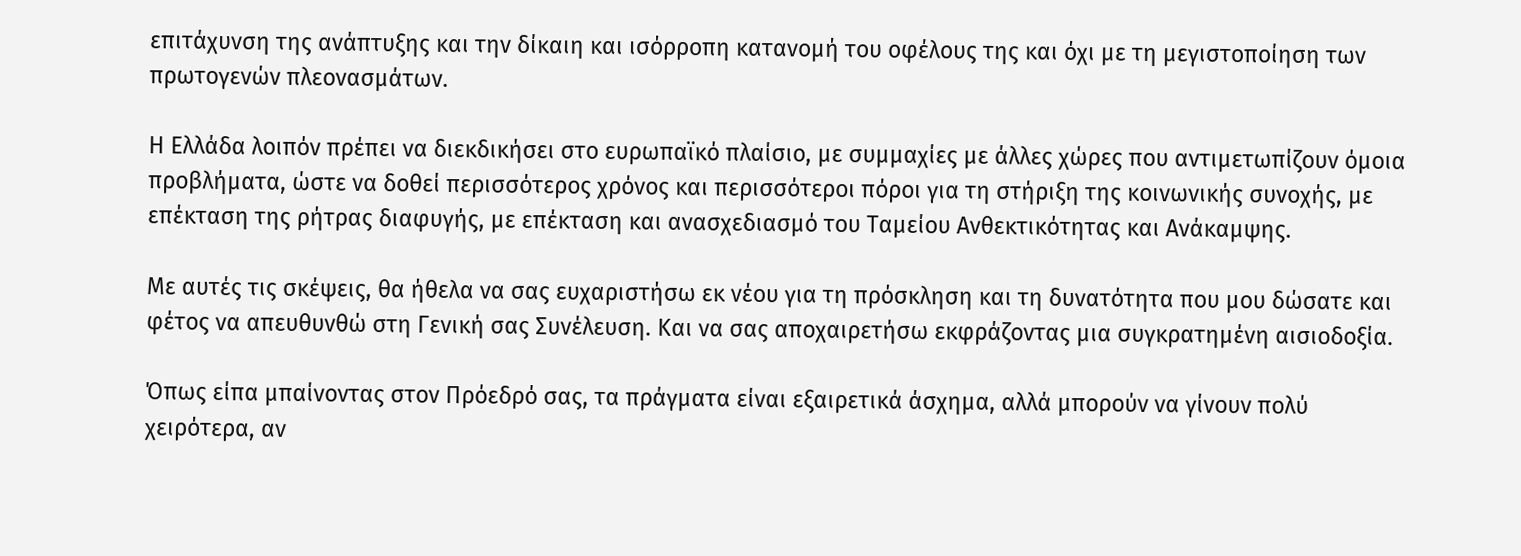επιτάχυνση της ανάπτυξης και την δίκαιη και ισόρροπη κατανομή του οφέλους της και όχι με τη μεγιστοποίηση των πρωτογενών πλεονασμάτων.

Η Ελλάδα λοιπόν πρέπει να διεκδικήσει στο ευρωπαϊκό πλαίσιο, με συμμαχίες με άλλες χώρες που αντιμετωπίζουν όμοια προβλήματα, ώστε να δοθεί περισσότερος χρόνος και περισσότεροι πόροι για τη στήριξη της κοινωνικής συνοχής, με επέκταση της ρήτρας διαφυγής, με επέκταση και ανασχεδιασμό του Ταμείου Ανθεκτικότητας και Ανάκαμψης.

Με αυτές τις σκέψεις, θα ήθελα να σας ευχαριστήσω εκ νέου για τη πρόσκληση και τη δυνατότητα που μου δώσατε και φέτος να απευθυνθώ στη Γενική σας Συνέλευση. Και να σας αποχαιρετήσω εκφράζοντας μια συγκρατημένη αισιοδοξία.

Όπως είπα μπαίνοντας στον Πρόεδρό σας, τα πράγματα είναι εξαιρετικά άσχημα, αλλά μπορούν να γίνουν πολύ χειρότερα, αν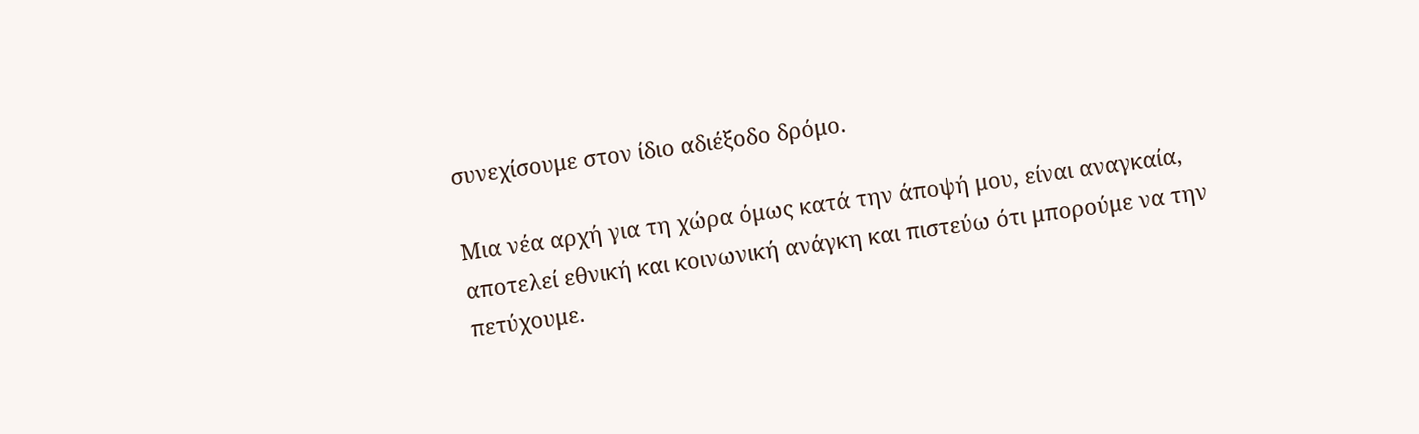συνεχίσουμε στον ίδιο αδιέξοδο δρόμο.

Μια νέα αρχή για τη χώρα όμως κατά την άποψή μου, είναι αναγκαία, αποτελεί εθνική και κοινωνική ανάγκη και πιστεύω ότι μπορούμε να την πετύχουμε.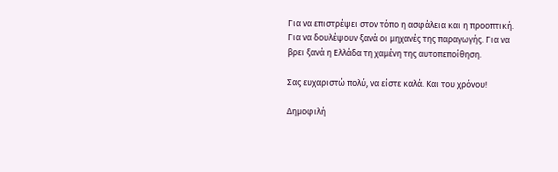Για να επιστρέψει στον τόπο η ασφάλεια και η προοπτική. Για να δουλέψουν ξανά οι μηχανές της παραγωγής. Για να βρει ξανά η Ελλάδα τη χαμένη της αυτοπεποίθηση.

Σας ευχαριστώ πολύ, να είστε καλά. Και του χρόνου!

Δημοφιλή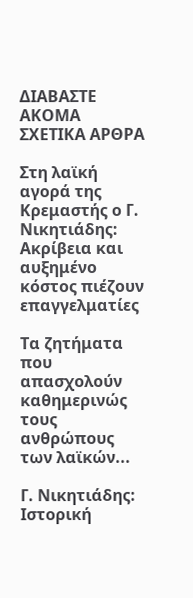ΔΙΑΒΑΣΤΕ ΑΚΟΜΑ
ΣΧΕΤΙΚΑ ΑΡΘΡΑ

Στη λαϊκή αγορά της Κρεμαστής ο Γ. Νικητιάδης: Ακρίβεια και αυξημένο κόστος πιέζουν επαγγελματίες

Τα ζητήματα που απασχολούν καθημερινώς τους ανθρώπους των λαϊκών...

Γ. Νικητιάδης: Ιστορική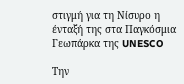στιγμή για τη Νίσυρο η ένταξή της στα Παγκόσμια Γεωπάρκα της UNESCO

Την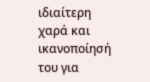ιδιαίτερη χαρά και ικανοποίησή του για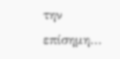την επίσημη...